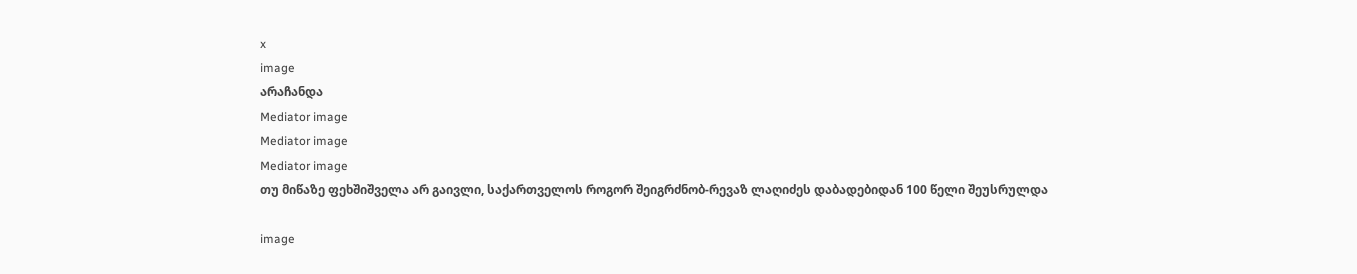x
image
არაჩანდა
Mediator image
Mediator image
Mediator image
თუ მიწაზე ფეხშიშველა არ გაივლი, საქართველოს როგორ შეიგრძნობ-რევაზ ლაღიძეს დაბადებიდან 100 წელი შეუსრულდა

image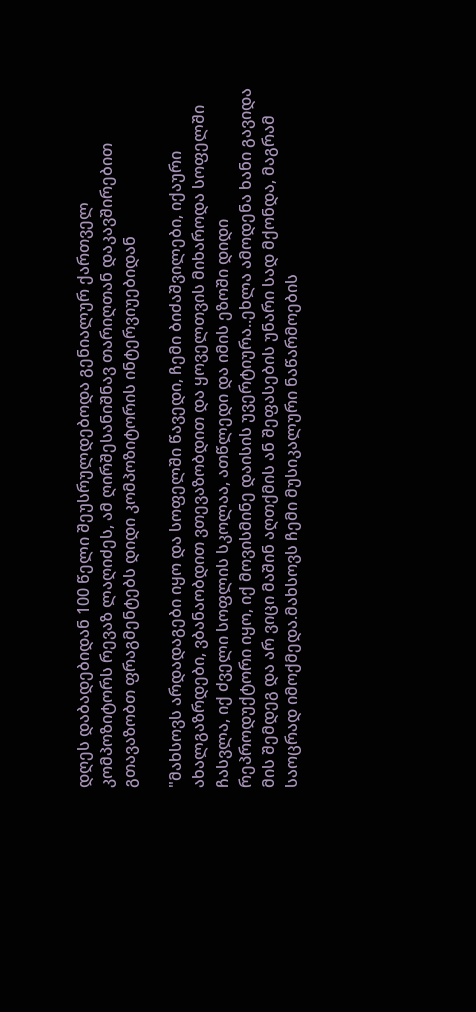დღეს დაბადებიდან 100 წელი შეუსრულდებოდა გენიალურ ქართველ კომპოზიტორს რევაზ ლაღიძეს, ამ ღირშესანიშნავ თარიღთან დაკავშირებით გთავაზობთ ფრაგმენტებს დიდი კომპოზიტორის ინტერვიუებიდან

"მახსოვს არდადაგები იყო და სოფელში წავედი, ჩემი ბიძაშვილები, იქაური ახალგაზრდები, ვბანაობდით ვთევაზობდით და ყოველთვის მიხაროდა სოფელში ჩასვლა, იქ ძველი სოფლის სკოლაა, ათწლედი და იმის ეზოში დიდი რეპროდუქტორი იყო, იქ მოვისმინე დაისის უვერტიურა..ეხლა ამოდენა ხანი გავიდა მის შემდეგ და არ ვიცი მაშინ აღთქმის ან შეფასების უნარი სად მქონდა, მაგრამ საოცრად იმოქმედა.მახსოვს ჩემი მუსიკალური ნაწარმოების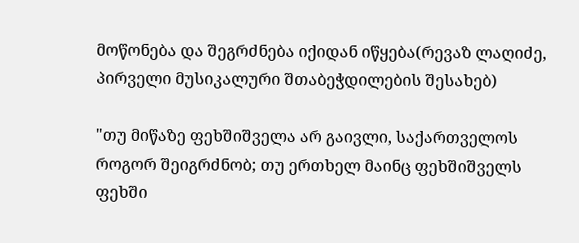მოწონება და შეგრძნება იქიდან იწყება(რევაზ ლაღიძე, პირველი მუსიკალური შთაბეჭდილების შესახებ)

"თუ მიწაზე ფეხშიშველა არ გაივლი, საქართველოს როგორ შეიგრძნობ; თუ ერთხელ მაინც ფეხშიშველს ფეხში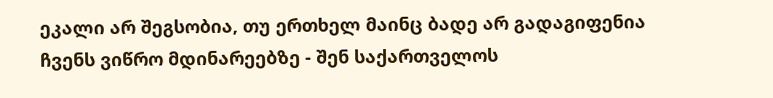ეკალი არ შეგსობია, თუ ერთხელ მაინც ბადე არ გადაგიფენია ჩვენს ვიწრო მდინარეებზე - შენ საქართველოს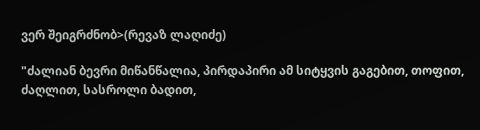ვერ შეიგრძნობ>(რევაზ ლაღიძე)

"ძალიან ბევრი მიწანწალია, პირდაპირი ამ სიტყვის გაგებით, თოფით, ძაღლით, სასროლი ბადით,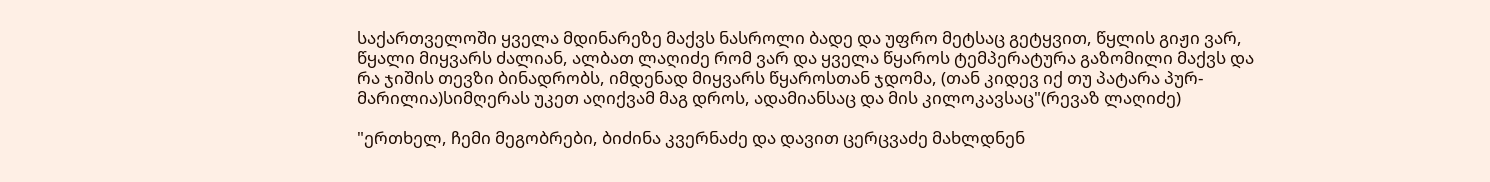საქართველოში ყველა მდინარეზე მაქვს ნასროლი ბადე და უფრო მეტსაც გეტყვით, წყლის გიჟი ვარ, წყალი მიყვარს ძალიან, ალბათ ლაღიძე რომ ვარ და ყველა წყაროს ტემპერატურა გაზომილი მაქვს და რა ჯიშის თევზი ბინადრობს, იმდენად მიყვარს წყაროსთან ჯდომა, (თან კიდევ იქ თუ პატარა პურ-მარილია)სიმღერას უკეთ აღიქვამ მაგ დროს, ადამიანსაც და მის კილოკავსაც"(რევაზ ლაღიძე)

"ერთხელ, ჩემი მეგობრები, ბიძინა კვერნაძე და დავით ცერცვაძე მახლდნენ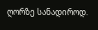ღორზე სანადიროდ.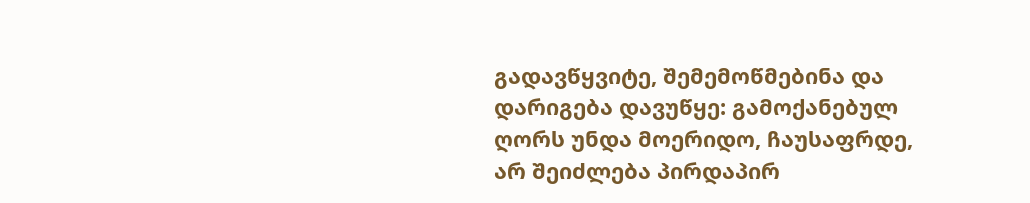გადავწყვიტე, შემემოწმებინა და დარიგება დავუწყე: გამოქანებულ ღორს უნდა მოერიდო, ჩაუსაფრდე, არ შეიძლება პირდაპირ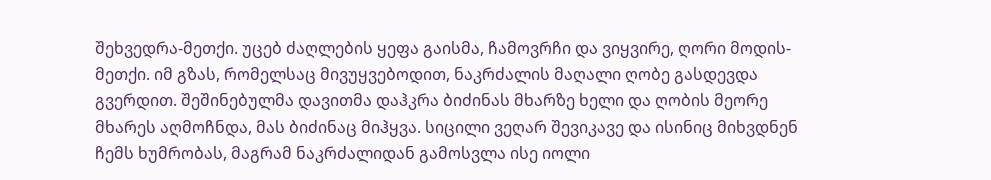შეხვედრა-მეთქი. უცებ ძაღლების ყეფა გაისმა, ჩამოვრჩი და ვიყვირე, ღორი მოდის-მეთქი. იმ გზას, რომელსაც მივუყვებოდით, ნაკრძალის მაღალი ღობე გასდევდა გვერდით. შეშინებულმა დავითმა დაჰკრა ბიძინას მხარზე ხელი და ღობის მეორე მხარეს აღმოჩნდა, მას ბიძინაც მიჰყვა. სიცილი ვეღარ შევიკავე და ისინიც მიხვდნენ ჩემს ხუმრობას, მაგრამ ნაკრძალიდან გამოსვლა ისე იოლი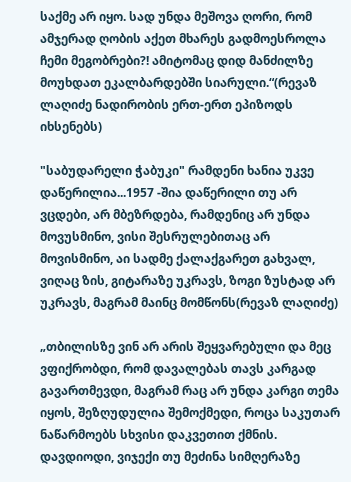საქმე არ იყო. სად უნდა მეშოვა ღორი, რომ ამჯერად ღობის აქეთ მხარეს გადმოესროლა ჩემი მეგობრები?! ამიტომაც დიდ მანძილზე მოუხდათ ეკალბარდებში სიარული.“(რევაზ ლაღიძე ნადირობის ერთ-ერთ ეპიზოდს იხსენებს)

"საბუდარელი ჭაბუკი" რამდენი ხანია უკვე დაწერილია...1957 -შია დაწერილი თუ არ ვცდები, არ მბეზრდება, რამდენიც არ უნდა მოვუსმინო, ვისი შესრულებითაც არ მოვისმინო, აი სადმე ქალაქგარეთ გახვალ, ვიღაც ზის, გიტარაზე უკრავს, ზოგი ზუსტად არ უკრავს, მაგრამ მაინც მომწონს(რევაზ ლაღიძე)

„თბილისზე ვინ არ არის შეყვარებული და მეც ვფიქრობდი, რომ დავალებას თავს კარგად გავართმევდი, მაგრამ რაც არ უნდა კარგი თემა იყოს, შეზღუდულია შემოქმედი, როცა საკუთარ ნაწარმოებს სხვისი დაკვეთით ქმნის. დავდიოდი, ვიჯექი თუ მეძინა სიმღერაზე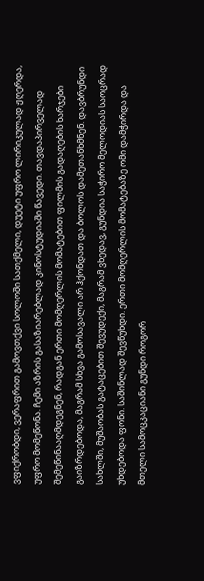ვფიქრობდი, ვერაფრით გამოვთქვი სოლოში სათქმელი, დუეტი უფრო ლირიკულად ჟღერდა, უფრო მომეწონა. ჩემი აზრის გასაზიარებლად კინოსტუდიაში წავედი. თავდაპირველად შემეწინააღმდეგნენ, რადგან ერთი მომღერლის მომატებით ფილმის გადაღების ხარჯები გაიზრდებოდა, მაგრამ სხვა გამოსავალი არ ჰქონდათ და ბოლოს დამეთანხმნენ. დავბრუნდი სახლში, მუშაობას გატაცებით შევუდექი, მაგრამ ვხედავ, გუნდია საჭირო მელოდიას საოცრად უხდებოდა ფონი. საშინლად შევწუხდი. ერთი მომღერლის მომატებაზე ომი დამჭირდა და მთელი სამოცკაციანი გუნდი როგორ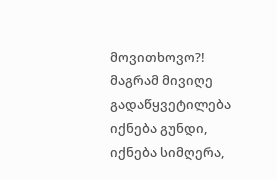მოვითხოვო?! მაგრამ მივიღე გადაწყვეტილება იქნება გუნდი, იქნება სიმღერა,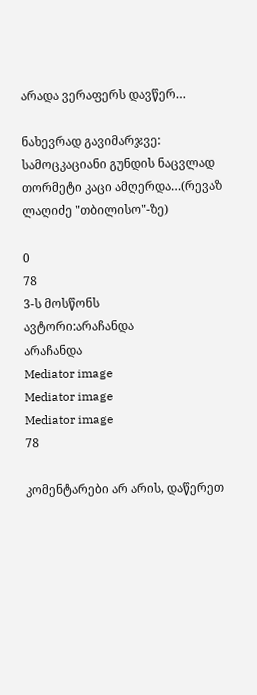არადა ვერაფერს დავწერ…

ნახევრად გავიმარჯვე: სამოცკაციანი გუნდის ნაცვლად თორმეტი კაცი ამღერდა…(რევაზ ლაღიძე "თბილისო"-ზე)

0
78
3-ს მოსწონს
ავტორი:არაჩანდა
არაჩანდა
Mediator image
Mediator image
Mediator image
78

კომენტარები არ არის, დაწერეთ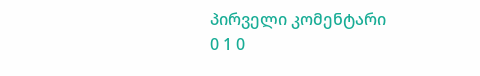პირველი კომენტარი
0 1 0